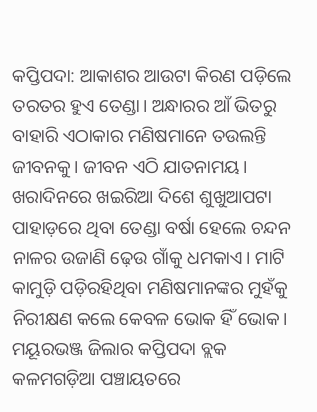କପ୍ତିପଦା: ଆକାଶର ଆଉଟା କିରଣ ପଡ଼ିଲେ ତରତର ହୁଏ ତେଣ୍ଡା। ଅନ୍ଧାରର ଆଁ ଭିତରୁ ବାହାରି ଏଠାକାର ମଣିଷମାନେ ତଉଲନ୍ତି ଜୀବନକୁ। ଜୀବନ ଏଠି ଯାତନାମୟ। ଖରାଦିନରେ ଖଇରିଆ ଦିଶେ ଶୁଖୁଆପଟା ପାହାଡ଼ରେ ଥିବା ତେଣ୍ଡା ବର୍ଷା ହେଲେ ଚନ୍ଦନ ନାଳର ଉଜାଣି ଢ଼େଉ ଗାଁକୁ ଧମକାଏ। ମାଟି କାମୁଡ଼ି ପଡ଼ିରହିଥିବା ମଣିଷମାନଙ୍କର ମୁହଁକୁ ନିରୀକ୍ଷଣ କଲେ କେବଳ ଭୋକ ହିଁ ଭୋକ। ମୟୂରଭଞ୍ଜ ଜିଲାର କପ୍ତିପଦା ବ୍ଲକ କଳମଗଡ଼ିଆ ପଞ୍ଚାୟତରେ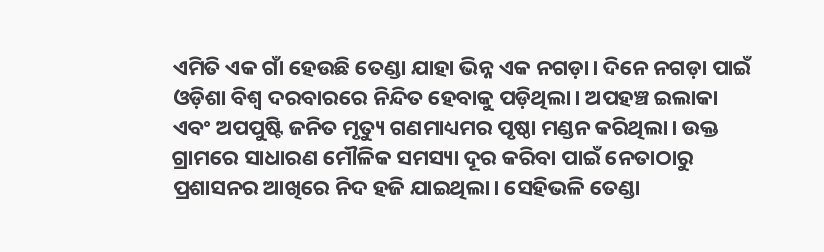ଏମିତି ଏକ ଗାଁ ହେଉଛି ତେଣ୍ଡା ଯାହା ଭିନ୍ନ ଏକ ନଗଡ଼ା। ଦିନେ ନଗଡ଼ା ପାଇଁ ଓଡ଼ିଶା ବିଶ୍ୱ ଦରବାରରେ ନିନ୍ଦିତ ହେବାକୁ ପଡ଼ିଥିଲା। ଅପହଞ୍ଚ ଇଲାକା ଏବଂ ଅପପୁଷ୍ଟି ଜନିତ ମୃତ୍ୟୁ ଗଣମାଧ୍ୟମର ପୃଷ୍ଠା ମଣ୍ଡନ କରିଥିଲା। ଉକ୍ତ ଗ୍ରାମରେ ସାଧାରଣ ମୌଳିକ ସମସ୍ୟା ଦୂର କରିବା ପାଇଁ ନେତାଠାରୁ ପ୍ରଶାସନର ଆଖିରେ ନିଦ ହଜି ଯାଇଥିଲା। ସେହିଭଳି ତେଣ୍ଡା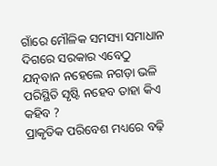ଗାଁରେ ମୌଳିକ ସମସ୍ୟା ସମାଧାନ ଦିଗରେ ସରକାର ଏବେଠୁ ଯତ୍ନବାନ ନହେଲେ ନଗଡ଼ା ଭଳି ପରିସ୍ଥିତି ସୃଷ୍ଟି ନହେବ ତାହା କିଏ କହିବ ?
ପ୍ରାକୃତିକ ପରିବେଶ ମଧ୍ୟରେ ବଢ଼ି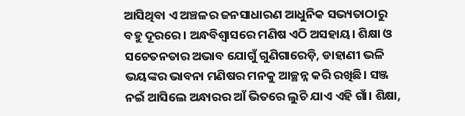ଆସିଥିବା ଏ ଅଞ୍ଚଳର ଜନସାଧାରଣ ଆଧୁନିକ ସଭ୍ୟତାଠାରୁ ବହୁ ଦୂରରେ। ଅନ୍ଧବିଶ୍ବାସରେ ମଣିଷ ଏଠି ଅସହାୟ। ଶିକ୍ଷା ଓ ସଚେତନତାର ଅଭାବ ଯୋଗୁଁ ଗୁଣିଗାରେଡ଼ି, ଡାହାଣୀ ଭଳି ଭୟଙ୍କର ଭାବନା ମଣିଷର ମନକୁ ଆଚ୍ଛନ୍ନ କରି ରଖିଛି। ସଞ୍ଜ ନଇଁ ଆସିଲେ ଅନ୍ଧାରର ଆଁ ଭିତରେ ଲୁଚି ଯାଏ ଏହି ଗାଁ। ଶିକ୍ଷା,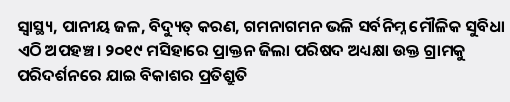ସ୍ବାସ୍ଥ୍ୟ, ପାନୀୟ ଜଳ, ବିଦ୍ୟୁତ୍ କରଣ, ଗମନାଗମନ ଭଳି ସର୍ବନିମ୍ନ ମୌଳିକ ସୁବିଧା ଏଠି ଅପହଞ୍ଚ। ୨୦୧୯ ମସିହାରେ ପ୍ରାକ୍ତନ ଜିଲା ପରିଷଦ ଅଧ୍ୟକ୍ଷା ଉକ୍ତ ଗ୍ରାମକୁ ପରିଦର୍ଶନରେ ଯାଇ ବିକାଶର ପ୍ରତିଶ୍ରୁତି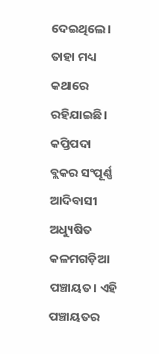ଦେଇଥିଲେ। ତାହା ମଧ୍ୟ କଥାରେ ରହିଯାଇଛି।
କପ୍ତିପଦା ବ୍ଲକର ସଂପୂର୍ଣ୍ଣ ଆଦିବାସୀ ଅଧ୍ୟୁଷିତ କଳମଗଡ଼ିଆ ପଞ୍ଚାୟତ। ଏହି ପଞ୍ଚାୟତର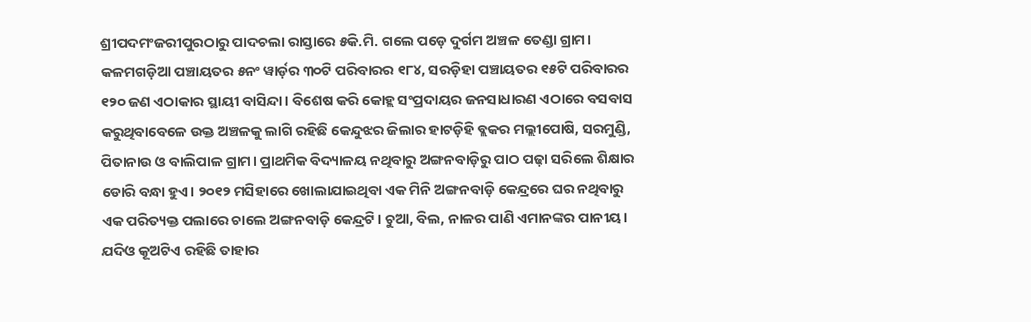ଶ୍ରୀପଦମଂଜରୀପୁରଠାରୁ ପାଦଚଲା ରାସ୍ତାରେ ୫କି.ମି. ଗଲେ ପଡ଼େ ଦୁର୍ଗମ ଅଞ୍ଚଳ ତେଣ୍ଡା ଗ୍ରାମ। କଳମଗଡ଼ିଆ ପଞ୍ଚାୟତର ୫ନଂ ୱାର୍ଡ଼ର ୩୦ଟି ପରିବାରର ୧୮୪, ସରଡ଼ିହା ପଞ୍ଚାୟତର ୧୫ଟି ପରିବାରର ୧୨୦ ଜଣ ଏଠାକାର ସ୍ଥାୟୀ ବାସିନ୍ଦା। ବିଶେଷ କରି କୋହ୍ଲ ସଂପ୍ରଦାୟର ଜନସାଧାରଣ ଏଠାରେ ବସବାସ କରୁଥିବାବେଳେ ଉକ୍ତ ଅଞ୍ଚଳକୁ ଲାଗି ରହିଛି କେନ୍ଦୁଝର ଜିଲାର ହାଟଡ଼ିହି ବ୍ଲକର ମଲ୍ଲୀପୋଷି, ସରମୁଣ୍ଡି, ପିତାନାଉ ଓ ବାଲିପାଳ ଗ୍ରାମ। ପ୍ରାଥମିକ ବିଦ୍ୟାଳୟ ନଥିବାରୁ ଅଙ୍ଗନବାଡ଼ିରୁ ପାଠ ପଢ଼ା ସରିଲେ ଶିକ୍ଷାର ଡୋରି ବନ୍ଧା ହୁଏ। ୨୦୧୨ ମସିହାରେ ଖୋଲାଯାଇଥିବା ଏକ ମିନି ଅଙ୍ଗନବାଡ଼ି କେନ୍ଦ୍ରରେ ଘର ନଥିବାରୁ ଏକ ପରିତ୍ୟକ୍ତ ପଲାରେ ଚାଲେ ଅଙ୍ଗନବାଡ଼ି କେନ୍ଦ୍ରଟି। ଚୁଆ, ବିଲ, ନାଳର ପାଣି ଏମାନଙ୍କର ପାନୀୟ। ଯଦିଓ କୂଅଟିଏ ରହିଛି ତାହାର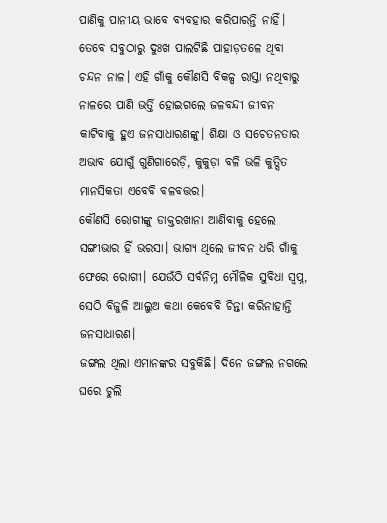ପାଣିକୁ ପାନୀୟ ଭାବେ ବ୍ୟବହାର କରିପାରନ୍ତି ନାହିଁ। ତେବେ ସବୁଠାରୁ ଦୁଃଖ ପାଲଟିଛି ପାହାଡ଼ତଳେ ଥିବା ଚନ୍ଦନ ନାଳ। ଏହି ଗାଁକୁ କୌଣସି ବିକଳ୍ପ ରାସ୍ତା ନଥିବାରୁ ନାଳରେ ପାଣି ଭର୍ତ୍ତି ହୋଇଗଲେ ଜଳବନ୍ଦୀ ଜୀବନ କାଟିବାକୁ ହୁଏ ଜନସାଧାରଣଙ୍କୁ। ଶିକ୍ଷା ଓ ସଚେତନତାର ଅଭାବ ଯୋଗୁଁ ଗୁଣିଗାରେଡ଼ି, କୁକୁଡ଼ା ବଳି ଭଳି କୁତ୍ସିତ ମାନସିକତା ଏବେବି ବଳବତ୍ତର।
କୌଣସି ରୋଗୀଙ୍କୁ ଡାକ୍ତରଖାନା ଆଣିବାକୁ ହେଲେ ସଙ୍ଗୀଭାର ହିଁ ଭରସା। ଭାଗ୍ୟ ଥିଲେ ଜୀବନ ଧରି ଗାଁକୁ ଫେରେ ରୋଗୀ। ଯେଉଁଠି ସର୍ବନିମ୍ନ ମୌଳିକ ସୁବିଧା ସ୍ବପ୍ନ, ସେଠି ବିଜୁଳି ଆଲୁଅ କଥା କେବେବି ଚିନ୍ତା କରିନାହାନ୍ତି ଜନସାଧାରଣ।
ଜଙ୍ଗଲ ଥିଲା ଏମାନଙ୍କର ସବୁକିଛି। ଦିନେ ଜଙ୍ଗଲ ନଗଲେ ଘରେ ଚୁଲି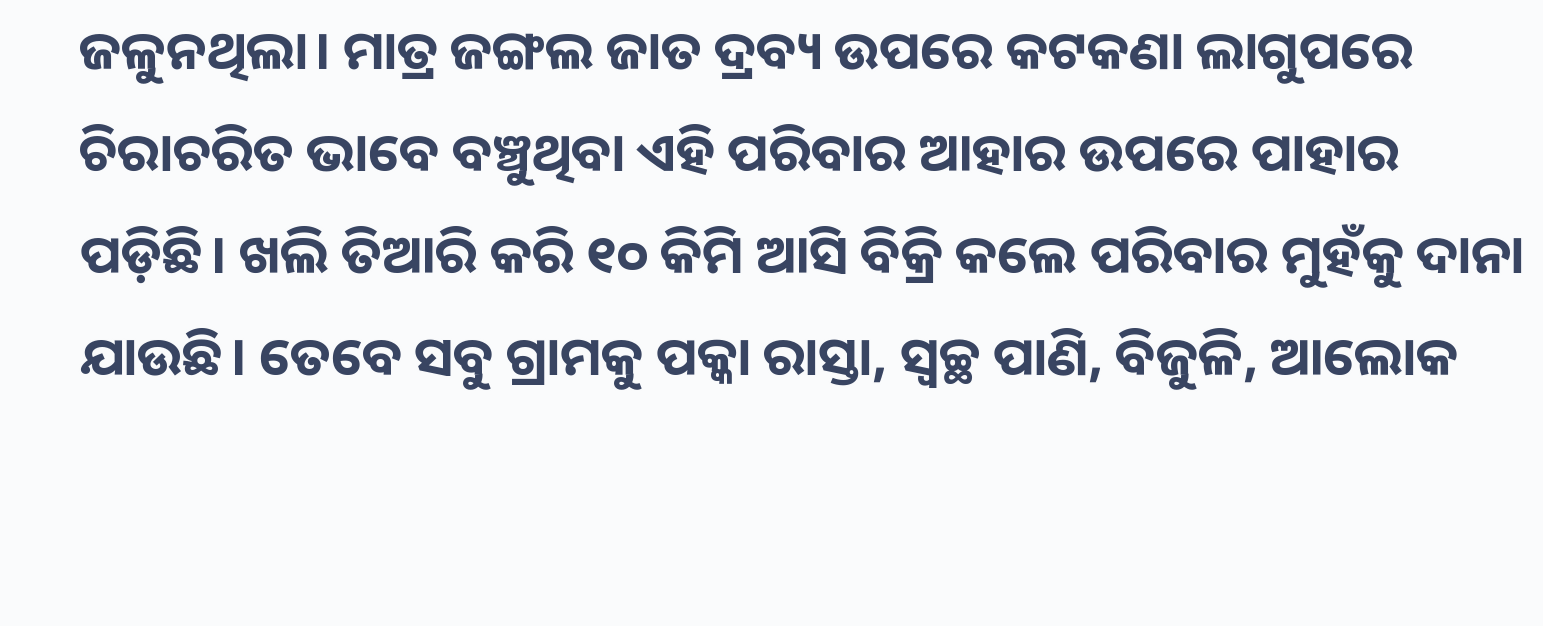ଜଳୁନଥିଲା। ମାତ୍ର ଜଙ୍ଗଲ ଜାତ ଦ୍ରବ୍ୟ ଉପରେ କଟକଣା ଲାଗୁପରେ ଚିରାଚରିତ ଭାବେ ବଞ୍ଚୁଥିବା ଏହି ପରିବାର ଆହାର ଉପରେ ପାହାର ପଡ଼ିଛି। ଖଲି ତିଆରି କରି ୧୦ କିମି ଆସି ବିକ୍ରି କଲେ ପରିବାର ମୁହଁକୁ ଦାନା ଯାଉଛି। ତେବେ ସବୁ ଗ୍ରାମକୁ ପକ୍କା ରାସ୍ତା, ସ୍ବଚ୍ଛ ପାଣି, ବିଜୁଳି, ଆଲୋକ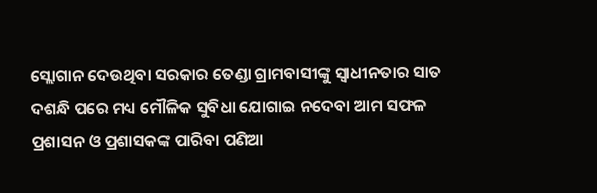ସ୍ଲୋଗାନ ଦେଉଥିବା ସରକାର ତେଣ୍ଡା ଗ୍ରାମବାସୀଙ୍କୁ ସ୍ବାଧୀନତାର ସାତ ଦଶନ୍ଧି ପରେ ମଧ୍ୟ ମୌଳିକ ସୁବିଧା ଯୋଗାଇ ନଦେବା ଆମ ସଫଳ ପ୍ରଶାସନ ଓ ପ୍ରଶାସକଙ୍କ ପାରିବା ପଣିଆ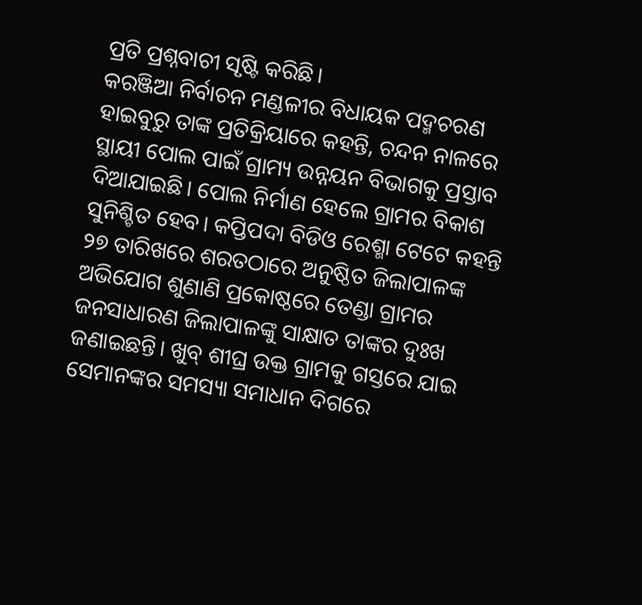ପ୍ରତି ପ୍ରଶ୍ନବାଚୀ ସୃଷ୍ଟି କରିଛି।
କରଞ୍ଜିଆ ନିର୍ବାଚନ ମଣ୍ଡଳୀର ବିଧାୟକ ପଦ୍ମଚରଣ ହାଇବୁରୁ ତାଙ୍କ ପ୍ରତିକ୍ରିୟାରେ କହନ୍ତି, ଚନ୍ଦନ ନାଳରେ ସ୍ଥାୟୀ ପୋଲ ପାଇଁ ଗ୍ରାମ୍ୟ ଉନ୍ନୟନ ବିଭାଗକୁ ପ୍ରସ୍ତାବ ଦିଆଯାଇଛି। ପୋଲ ନିର୍ମାଣ ହେଲେ ଗ୍ରାମର ବିକାଶ ସୁନିଶ୍ଚିତ ହେବ। କପ୍ତିପଦା ବିଡିଓ ରେଶ୍ମା ଟେଟେ କହନ୍ତି ୨୭ ତାରିଖରେ ଶରତଠାରେ ଅନୁଷ୍ଠିତ ଜିଲାପାଳଙ୍କ ଅଭିଯୋଗ ଶୁଣାଣି ପ୍ରକୋଷ୍ଠରେ ତେଣ୍ଡା ଗ୍ରାମର ଜନସାଧାରଣ ଜିଲାପାଳଙ୍କୁ ସାକ୍ଷାତ ତାଙ୍କର ଦୁଃଖ ଜଣାଇଛନ୍ତି। ଖୁବ୍ ଶୀଘ୍ର ଉକ୍ତ ଗ୍ରାମକୁ ଗସ୍ତରେ ଯାଇ ସେମାନଙ୍କର ସମସ୍ୟା ସମାଧାନ ଦିଗରେ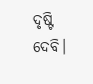ଦୃଷ୍ଟି ଦେବି।